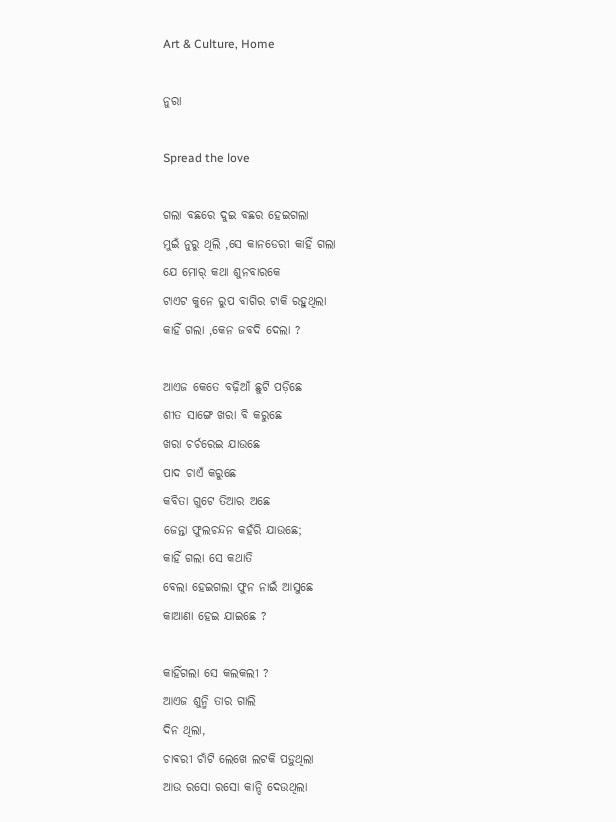Art & Culture, Home

ନୁରା

Spread the love

ଗଲା ବଛରେ ଦୁଇ ବଛର ହେଇଗଲା
ମୁଇଁ ନୁରୁ ଥିଲି ,ସେ କାନଡେରୀ କାହିଁ ଗଲା
ଯେ ମୋର୍ କଥା ଶୁନବାରକେ
ଟାଏଟ କୁନେ ରୁପ ବାଗିର ଟାକି ରହୁଥିଲା
କାହିଁ ଗଲା ,କେନ ଜବଦି ଦେଲା ?

ଆଏଜ କେତେ ବଢ଼ିଆଁ ଛୁଟି ପଡ଼ିଛେ
ଶୀତ ସାଙ୍ଗେ ଖରା ବି କରୁଛେ
ଖରା ଚର୍ଚରେଇ ଯାଉଛେ
ପାଦ ଚାଏଁ କରୁଛେ
କବିତା ଗୁଟେ ତିଆର ଅଛେ
ଜେନ୍ତା ଫୁଲଚନ୍ଦନ କହଁରି ଯାଉଛେ;
କାହିଁ ଗଲା ସେ କଥାତି
ବେଲା ହେଇଗଲା ଫୁନ ନାଇଁ ଆସୁଛେ
କାଆଣା ହେଇ ଯାଇଛେ ?

କାହିଁଗଲା ସେ କଲକଲୀ ?
ଆଏଜ ଶୁନ୍ମି ତାର ଗାଲି
ଦିନ ଥିଲା,
ଚାଵରୀ ଚାଁଟି ଲେଖେ ଲଟକି ପଡ଼ୁଥିଲା
ଆଉ ରସୋ ରସୋ କାନ୍ଦି ଦେଉଥିଲା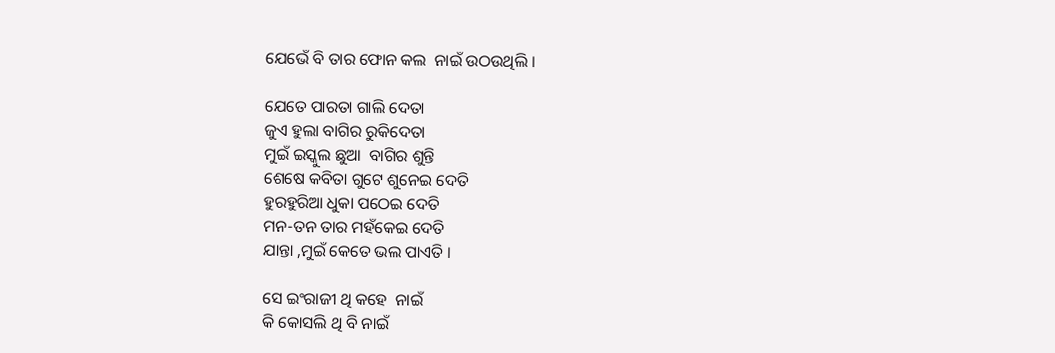ଯେଭେଁ ବି ତାର ଫୋନ କଲ  ନାଇଁ ଉଠଉଥିଲି ।

ଯେତେ ପାରତା ଗାଲି ଦେତା
ଜୁଏ ହୁଲା ବାଗିର ରୁକିଦେତା
ମୁଇଁ ଇସ୍କୁଲ ଛୁଆ  ବାଗିର ଶୁନ୍ତି
ଶେଷେ କବିତା ଗୁଟେ ଶୁନେଇ ଦେତି
ହୁରହୁରିଆ ଧୁକା ପଠେଇ ଦେତି
ମନ-ତନ ତାର ମହଁକେଇ ଦେତି
ଯାନ୍ତା ,ମୁଇଁ କେତେ ଭଲ ପାଏତି ।

ସେ ଇଂରାଜୀ ଥି କହେ  ନାଇଁ
କି କୋସଲି ଥି ବି ନାଇଁ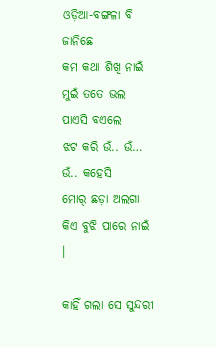ଓଡ଼ିଆ-ବଙ୍ଗଳା ବି ଜାନିଛେ
କମ କଥା ଶିଖି ନାଇଁ
ମୁଇଁ ତତେ ଭଲ ପାଏସି ବଏଲେ
ଝଟ କରି ଉଁ.. ଉଁ… ଉଁ.. କହେସି
ମୋର୍ ଛଡ଼ା ଅଲଗା କିଏ ବୁଝି ପାରେ ନାଇଁ ।

କାହିଁ ଗଲା ସେ ସୁନ୍ଦରୀ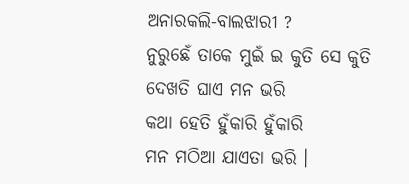ଅନାରକଲି-ବାଲଝାରୀ ?
ନୁରୁଛେଁ ତାକେ ମୁଇଁ ଇ କୁତି ସେ କୁତି
ଦେଖତି ଘାଏ ମନ ଭରି
କଥା ହେତି ହୁଁକାରି ହୁଁକାରି
ମନ ମଠିଆ ଯାଏତା ଭରି ।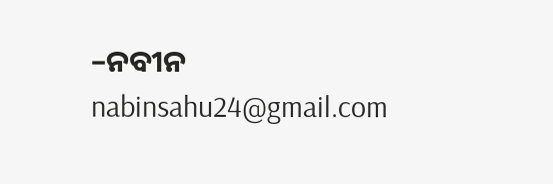–ନବୀନ
nabinsahu24@gmail.com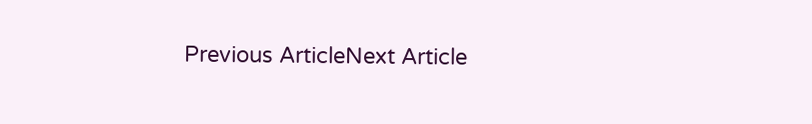Previous ArticleNext Article